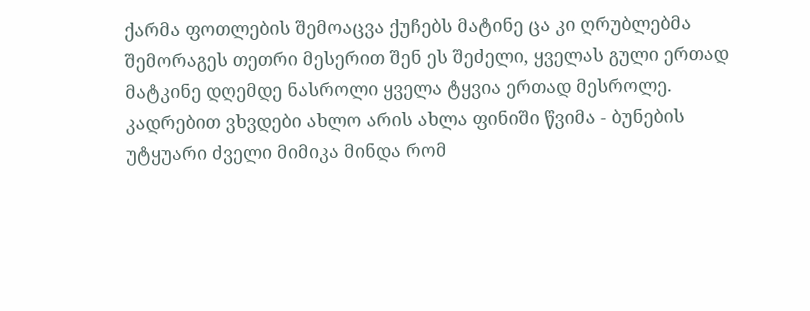ქარმა ფოთლების შემოაცვა ქუჩებს მატინე ცა კი ღრუბლებმა შემორაგეს თეთრი მესერით შენ ეს შეძელი, ყველას გული ერთად მატკინე დღემდე ნასროლი ყველა ტყვია ერთად მესროლე. კადრებით ვხვდები ახლო არის ახლა ფინიში წვიმა - ბუნების უტყუარი ძველი მიმიკა მინდა რომ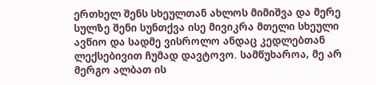ერთხელ შენს სხეულთან ახლოს მიმიშვა და მერე სულზე შენი სუნთქვა ისე მივიკრა მთელი სხეული ავწიო და სადმე ვისროლო ანდაც კედლებთან ლექსებივით ჩუმად დავტოვო. სამწუხაროა, მე არ მერგო ალბათ ის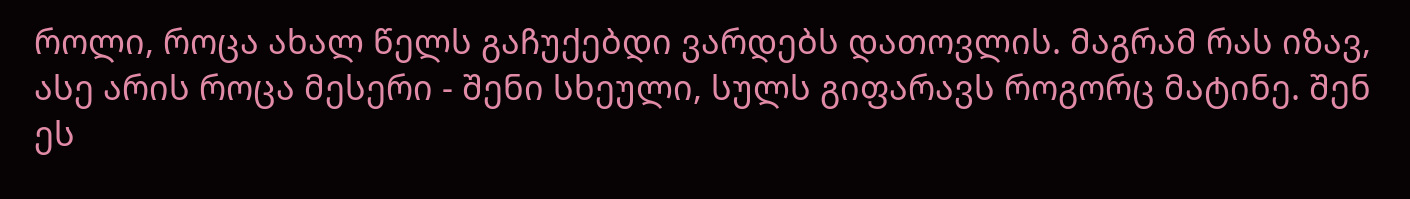როლი, როცა ახალ წელს გაჩუქებდი ვარდებს დათოვლის. მაგრამ რას იზავ, ასე არის როცა მესერი - შენი სხეული, სულს გიფარავს როგორც მატინე. შენ ეს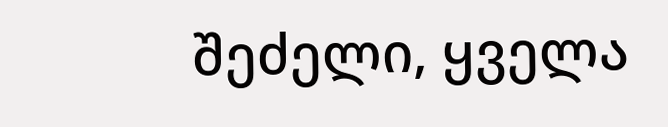შეძელი, ყველა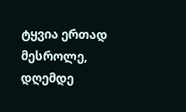ტყვია ერთად მესროლე, დღემდე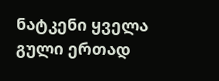ნატკენი ყველა გული ერთად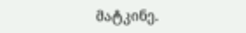მატკინე.